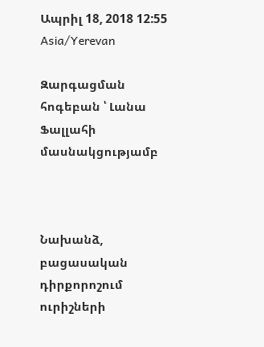Ապրիլ 18, 2018 12:55 Asia/Yerevan

Զարգացման հոգեբան ՝ Լանա Ֆալլահի մասնակցությամբ



Նախանձ, բացասական դիրքորոշում ուրիշների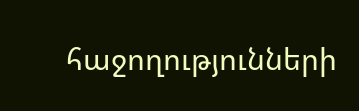հաջողությունների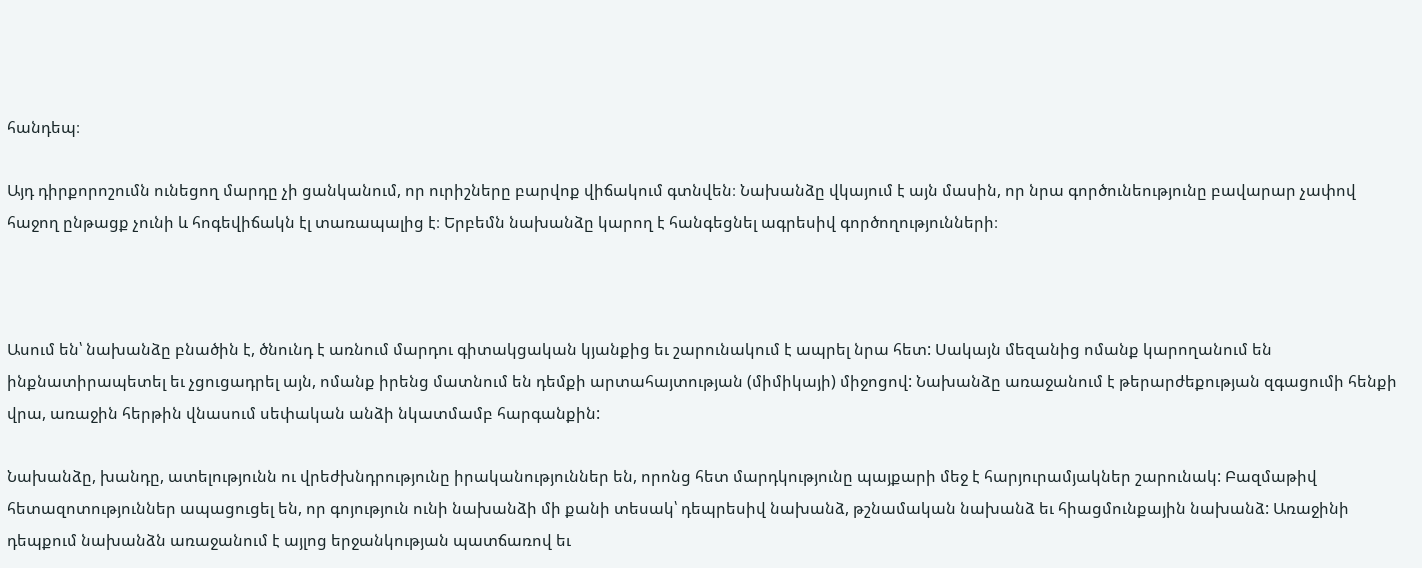հանդեպ։

Այդ դիրքորոշումն ունեցող մարդը չի ցանկանում, որ ուրիշները բարվոք վիճակում գտնվեն։ Նախանձը վկայում է այն մասին, որ նրա գործունեությունը բավարար չափով հաջող ընթացք չունի և հոգեվիճակն էլ տառապալից է։ Երբեմն նախանձը կարող է հանգեցնել ագրեսիվ գործողությունների։



Ասում են՝ նախանձը բնածին է, ծնունդ է առնում մարդու գիտակցական կյանքից եւ շարունակում է ապրել նրա հետ: Սակայն մեզանից ոմանք կարողանում են ինքնատիրապետել եւ չցուցադրել այն, ոմանք իրենց մատնում են դեմքի արտահայտության (միմիկայի) միջոցով: Նախանձը առաջանում է թերարժեքության զգացումի հենքի վրա, առաջին հերթին վնասում սեփական անձի նկատմամբ հարգանքին:

Նախանձը, խանդը, ատելությունն ու վրեժխնդրությունը իրականություններ են, որոնց հետ մարդկությունը պայքարի մեջ է հարյուրամյակներ շարունակ: Բազմաթիվ հետազոտություններ ապացուցել են, որ գոյություն ունի նախանձի մի քանի տեսակ՝ դեպրեսիվ նախանձ, թշնամական նախանձ եւ հիացմունքային նախանձ: Առաջինի դեպքում նախանձն առաջանում է այլոց երջանկության պատճառով եւ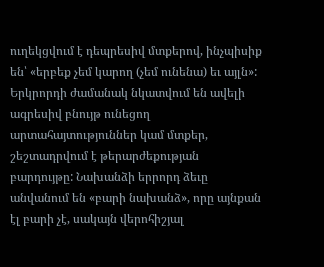ուղեկցվում է դեպրեսիվ մտքերով, ինչպիսիք են՝ «երբեք չեմ կարող (չեմ ունենա) եւ այլն»: Երկրորդի ժամանակ նկատվում են ավելի ագրեսիվ բնույթ ունեցող արտահայտություններ կամ մտքեր, շեշտադրվում է թերարժեքության բարդույթը: Նախանձի երրորդ ձեւը անվանում են «բարի նախանձ», որը այնքան էլ բարի չէ, սակայն վերոհիշյալ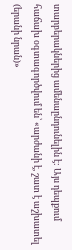տարբերակներից ամենաընդունելին է: Այս դեպքում հաճախ օգտագործվում են՝ «արժանի է, շատ է աշխատել (երանի նրան)»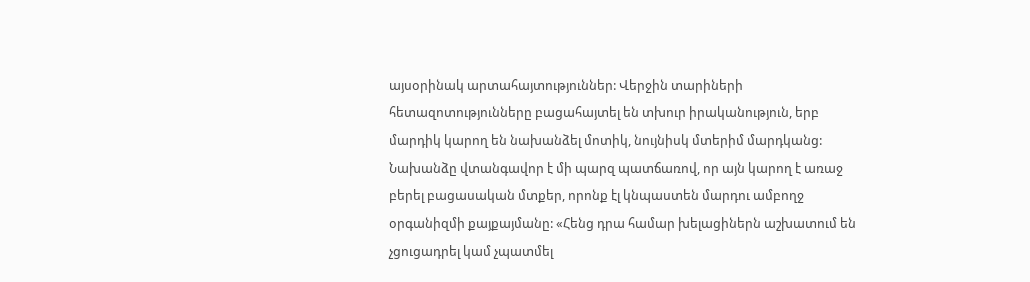այսօրինակ արտահայտություններ: Վերջին տարիների հետազոտությունները բացահայտել են տխուր իրականություն, երբ մարդիկ կարող են նախանձել մոտիկ, նույնիսկ մտերիմ մարդկանց: Նախանձը վտանգավոր է մի պարզ պատճառով, որ այն կարող է առաջ բերել բացասական մտքեր, որոնք էլ կնպաստեն մարդու ամբողջ օրգանիզմի քայքայմանը: «Հենց դրա համար խելացիներն աշխատում են չցուցադրել կամ չպատմել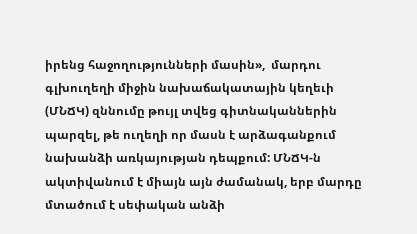իրենց հաջողությունների մասին»,  մարդու գլխուղեղի միջին նախաճակատային կեղեւի (ՄՆՃԿ) զննումը թույլ տվեց գիտնականներին պարզել, թե ուղեղի որ մասն է արձագանքում նախանձի առկայության դեպքում: ՄՆՃԿ-ն ակտիվանում է միայն այն ժամանակ, երբ մարդը մտածում է սեփական անձի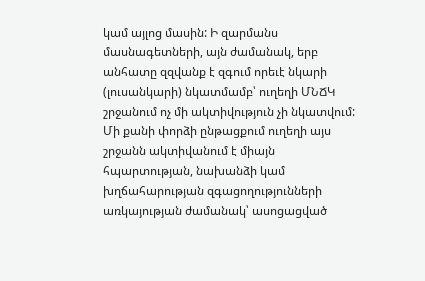կամ այլոց մասին: Ի զարմանս մասնագետների, այն ժամանակ, երբ անհատը զզվանք է զգում որեւէ նկարի (լուսանկարի) նկատմամբ՝ ուղեղի ՄՆՃԿ շրջանում ոչ մի ակտիվություն չի նկատվում: Մի քանի փորձի ընթացքում ուղեղի այս շրջանն ակտիվանում է միայն հպարտության, նախանձի կամ խղճահարության զգացողությունների առկայության ժամանակ՝ ասոցացված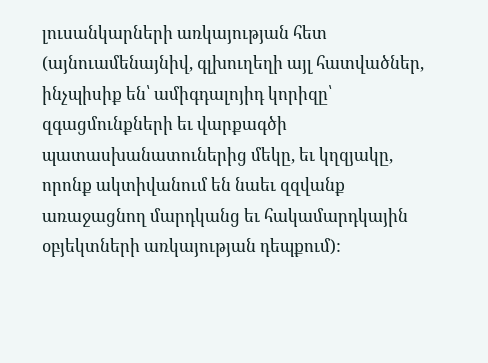լուսանկարների առկայության հետ (այնուամենայնիվ, գլխուղեղի այլ հատվածներ, ինչպիսիք են՝ ամիգդալոյիդ կորիզը՝ զգացմունքների եւ վարքագծի պատասխանատուներից մեկը, եւ կղզյակը, որոնք ակտիվանում են նաեւ զզվանք առաջացնող մարդկանց եւ հակամարդկային օբյեկտների առկայության դեպքում):